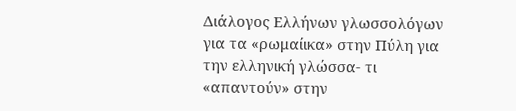Διάλογος Ελλήνων γλωσσολόγων για τα «ρωμαίικα» στην Πύλη για την ελληνική γλώσσα- τι «απαντούν» στην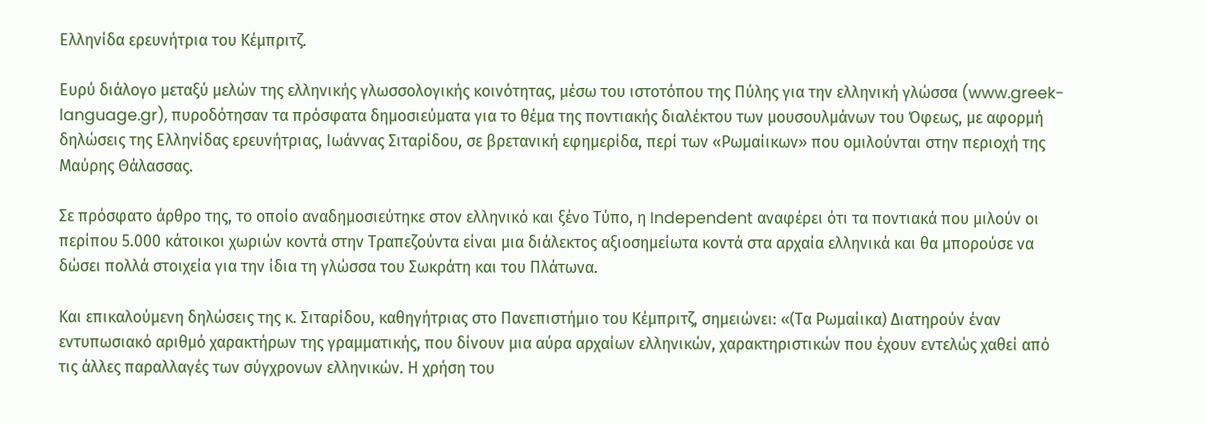Ελληνίδα ερευνήτρια του Κέμπριτζ.

Ευρύ διάλογο μεταξύ μελών της ελληνικής γλωσσολογικής κοινότητας, μέσω του ιστοτόπου της Πύλης για την ελληνική γλώσσα (www.greek-language.gr), πυροδότησαν τα πρόσφατα δημοσιεύματα για το θέμα της ποντιακής διαλέκτου των μουσουλμάνων του Όφεως, με αφορμή δηλώσεις της Ελληνίδας ερευνήτριας, Ιωάννας Σιταρίδου, σε βρετανική εφημερίδα, περί των «Ρωμαίικων» που ομιλούνται στην περιοχή της Μαύρης Θάλασσας.

Σε πρόσφατο άρθρο της, το οποίο αναδημοσιεύτηκε στον ελληνικό και ξένο Τύπο, η Independent αναφέρει ότι τα ποντιακά που μιλούν οι περίπου 5.000 κάτοικοι χωριών κοντά στην Τραπεζούντα είναι μια διάλεκτος αξιοσημείωτα κοντά στα αρχαία ελληνικά και θα μπορούσε να δώσει πολλά στοιχεία για την ίδια τη γλώσσα του Σωκράτη και του Πλάτωνα.

Και επικαλούμενη δηλώσεις της κ. Σιταρίδου, καθηγήτριας στο Πανεπιστήμιο του Κέμπριτζ, σημειώνει: «(Τα Ρωμαίικα) Διατηρούν έναν εντυπωσιακό αριθμό χαρακτήρων της γραμματικής, που δίνουν μια αύρα αρχαίων ελληνικών, χαρακτηριστικών που έχουν εντελώς χαθεί από τις άλλες παραλλαγές των σύγχρονων ελληνικών. Η χρήση του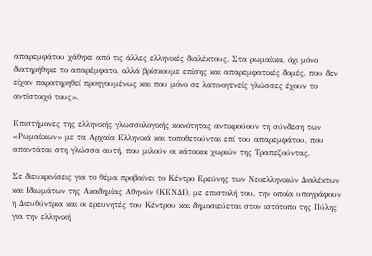απαρεμφάτου χάθηκε από τις άλλες ελληνικές διαλέκτους. Στα ρωμαίικα, όχι μόνο διατηρήθηκε το απαρέμφατο, αλλά βρίσκουμε επίσης και απαρεμφατικές δομές, που δεν είχαν παρατηρηθεί προηγουμένως και που μόνο σε λατινογενείς γλώσσες έχουν το αντίστοιχό τους».

Επιστήμονες της ελληνικής γλωσσολογικής κοινότητας αντικρούουν τη σύνδεση των «Ρωμαίικων» με τα Αρχαία Ελληνικά και τοποθετούνται επί του απαρεμφάτου, που απαντάται στη γλώσσα αυτή, που μιλούν οι κάτοικοι χωριών της Τραπεζούντας.

Σε διευκρινίσεις για το θέμα προβαίνει το Κέντρο Ερεύνης των Νεοελληνικών Διαλέκτων και Ιδιωμάτων της Ακαδημίας Αθηνών (ΚΕΝΔΙ), με επιστολή του, την οποία υπογράφουν η Διευθύντρια και οι ερευνητές του Κέντρου και δημοσιεύεται στον ιστότοπο της Πύλης για την ελληνική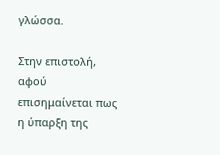γλώσσα.

Στην επιστολή, αφού επισημαίνεται πως η ύπαρξη της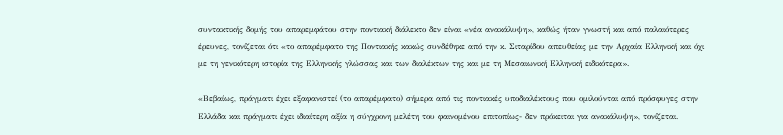συντακτικής δομής του απαρεμφάτου στην ποντιακή διάλεκτο δεν είναι «νέα ανακάλυψη», καθώς ήταν γνωστή και από παλαιότερες έρευνες, τονίζεται ότι «το απαρέμφατο της Ποντιακής κακώς συνδέθηκε από την κ. Σιταρίδου απευθείας με την Αρχαία Ελληνική και όχι με τη γενικότερη ιστορία της Ελληνικής γλώσσας και των διαλέκτων της και με τη Μεσαιωνική Ελληνική ειδικότερα».

«Βεβαίως, πράγματι έχει εξαφανιστεί (το απαρέμφατο) σήμερα από τις ποντιακές υποδιαλέκτους που ομιλούνται από πρόσφυγες στην Ελλάδα και πράγματι έχει ιδιαίτερη αξία η σύγχρονη μελέτη του φαινομένου επιτοπίως- δεν πρόκειται για ανακάλυψη», τονίζεται.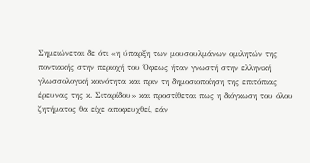Σημειώνεται δε ότι «η ύπαρξη των μουσουλμάνων ομιλητών της ποντιακής στην περιοχή του Όφεως ήταν γνωστή στην ελληνική γλωσσολογική κοινότητα και πριν τη δημοσιοποίηση της επιτόπιας έρευνας της κ. Σιταρίδου» και προστίθεται πως η διόγκωση του όλου ζητήματος θα είχε αποφευχθεί, εάν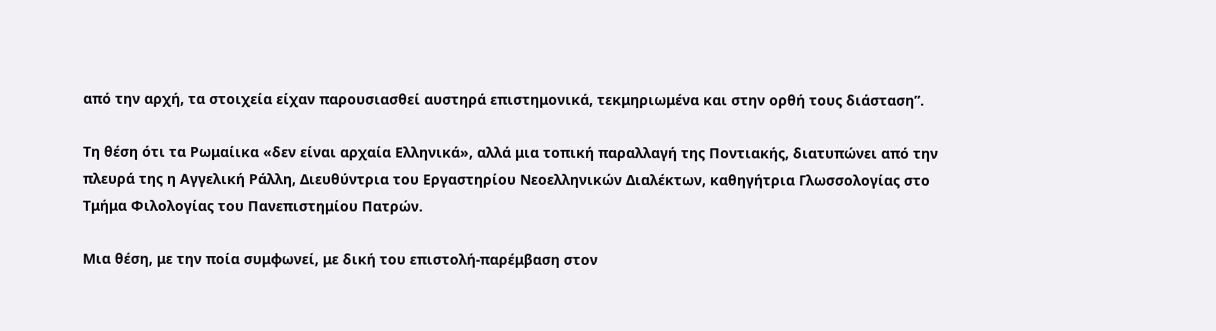από την αρχή, τα στοιχεία είχαν παρουσιασθεί αυστηρά επιστημονικά, τεκμηριωμένα και στην ορθή τους διάσταση”.

Τη θέση ότι τα Ρωμαίικα «δεν είναι αρχαία Ελληνικά», αλλά μια τοπική παραλλαγή της Ποντιακής, διατυπώνει από την πλευρά της η Αγγελική Ράλλη, Διευθύντρια του Εργαστηρίου Νεοελληνικών Διαλέκτων, καθηγήτρια Γλωσσολογίας στο Τμήμα Φιλολογίας του Πανεπιστημίου Πατρών.

Μια θέση, με την ποία συμφωνεί, με δική του επιστολή-παρέμβαση στον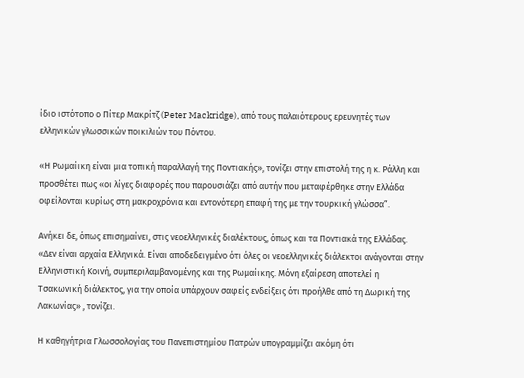ίδιο ιστότοπο ο Πίτερ Μακρίτζ (Peter Mackridge), από τους παλαιότερους ερευνητές των ελληνικών γλωσσικών ποικιλιών του Πόντου.

«Η Ρωμαίικη είναι μια τοπική παραλλαγή της Ποντιακής», τονίζει στην επιστολή της η κ. Ράλλη και προσθέτει πως «οι λίγες διαφορές που παρουσιάζει από αυτήν που μεταφέρθηκε στην Ελλάδα οφείλονται κυρίως στη μακροχρόνια και εντονότερη επαφή της με την τουρκική γλώσσα”.

Ανήκει δε, όπως επισημαίνει, στις νεοελληνικές διαλέκτους, όπως και τα Ποντιακά της Ελλάδας. «Δεν είναι αρχαία Ελληνικά. Είναι αποδεδειγμένο ότι όλες οι νεοελληνικές διάλεκτοι ανάγονται στην Ελληνιστική Κοινή, συμπεριλαμβανομένης και της Ρωμαίικης. Μόνη εξαίρεση αποτελεί η Τσακωνική διάλεκτος, για την οποία υπάρχουν σαφείς ενδείξεις ότι προήλθε από τη Δωρική της Λακωνίας» , τονίζει.

Η καθηγήτρια Γλωσσολογίας του Πανεπιστημίου Πατρών υπογραμμίζει ακόμη ότι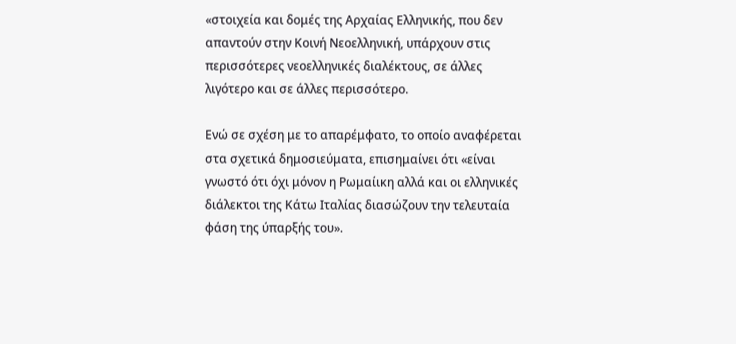«στοιχεία και δομές της Αρχαίας Ελληνικής, που δεν απαντούν στην Κοινή Νεοελληνική, υπάρχουν στις περισσότερες νεοελληνικές διαλέκτους, σε άλλες λιγότερο και σε άλλες περισσότερο.

Ενώ σε σχέση με το απαρέμφατο, το οποίο αναφέρεται στα σχετικά δημοσιεύματα, επισημαίνει ότι «είναι γνωστό ότι όχι μόνον η Ρωμαίικη αλλά και οι ελληνικές διάλεκτοι της Κάτω Ιταλίας διασώζουν την τελευταία φάση της ύπαρξής του».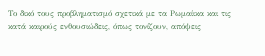Το δικό τους προβληματισμό σχετικά με τα Ρωμαίικα και τις κατά καιρούς ενθουσιώδεις, όπως τονίζουν, απόψεις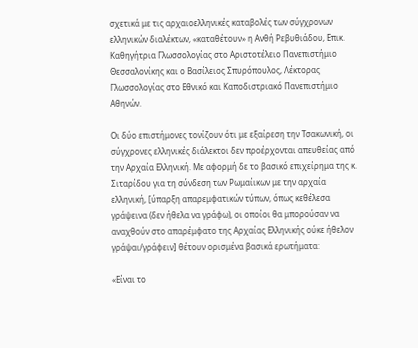σχετικά με τις αρχαιοελληνικές καταβολές των σύγχρονων ελληνικών διαλέκτων, «καταθέτουν» η Ανθή Ρεβυθιάδου, Επικ. Καθηγήτρια Γλωσσολογίας στο Αριστοτέλειο Πανεπιστήμιο Θεσσαλονίκης και ο Βασίλειος Σπυρόπουλος, Λέκτορας Γλωσσολογίας στο Εθνικό και Καποδιστριακό Πανεπιστήμιο Αθηνών.

Οι δύο επιστήμονες τονίζουν ότι με εξαίρεση την Τσακωνική, οι σύγχρονες ελληνικές διάλεκτοι δεν προέρχονται απευθείας από την Αρχαία Ελληνική. Με αφορμή δε το βασικό επιχείρημα της κ. Σιταρίδου για τη σύνδεση των Ρωμαίικων με την αρχαία ελληνική, [ύπαρξη απαρεμφατικών τύπων, όπως κεθέλεσα γράψεινα (δεν ήθελα να γράφω), οι οποίοι θα μπορούσαν να αναχθούν στο απαρέμφατο της Αρχαίας Ελληνικής ούκε ήθελον γράψαι/γράφειν] θέτουν ορισμένα βασικά ερωτήματα:

«Είναι το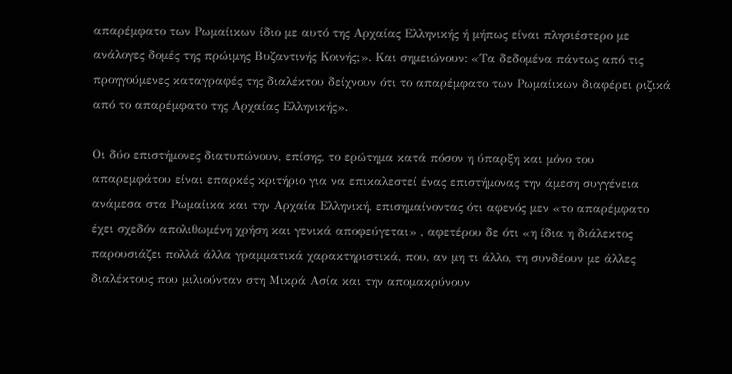απαρέμφατο των Ρωμαίικων ίδιο με αυτό της Αρχαίας Ελληνικής ή μήπως είναι πλησιέστερο με ανάλογες δομές της πρώιμης Βυζαντινής Κοινής;». Και σημειώνουν: «Τα δεδομένα πάντως από τις προηγούμενες καταγραφές της διαλέκτου δείχνουν ότι το απαρέμφατο των Ρωμαίικων διαφέρει ριζικά από το απαρέμφατο της Αρχαίας Ελληνικής».

Οι δύο επιστήμονες διατυπώνουν, επίσης, το ερώτημα κατά πόσον η ύπαρξη και μόνο του απαρεμφάτου είναι επαρκές κριτήριο για να επικαλεστεί ένας επιστήμονας την άμεση συγγένεια ανάμεσα στα Ρωμαίικα και την Αρχαία Ελληνική, επισημαίνοντας ότι αφενός μεν «το απαρέμφατο έχει σχεδόν απολιθωμένη χρήση και γενικά αποφεύγεται» , αφετέρου δε ότι «η ίδια η διάλεκτος παρουσιάζει πολλά άλλα γραμματικά χαρακτηριστικά, που, αν μη τι άλλο, τη συνδέουν με άλλες διαλέκτους που μιλιούνταν στη Μικρά Ασία και την απομακρύνουν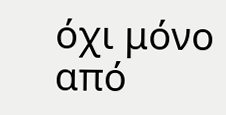όχι μόνο από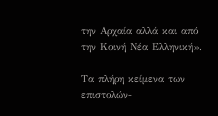την Αρχαία αλλά και από την Κοινή Νέα Ελληνική».

Τα πλήρη κείμενα των επιστολών-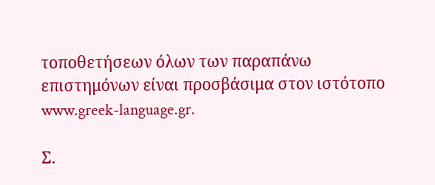τοποθετήσεων όλων των παραπάνω επιστημόνων είναι προσβάσιμα στον ιστότοπο www.greek-language.gr.

Σ.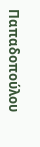Παπαδοπούλου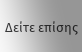Δείτε επίσης